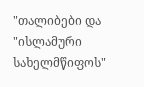"თალიბები და "ისლამური სახელმწიფოს"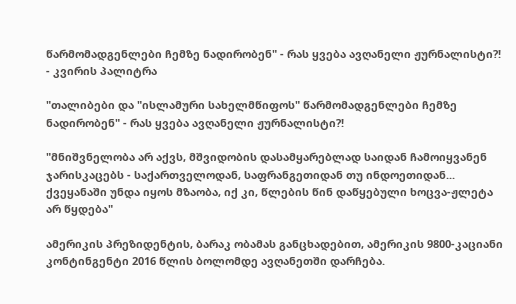წარმომადგენლები ჩემზე ნადირობენ" - რას ყვება ავღანელი ჟურნალისტი?! - კვირის პალიტრა

"თალიბები და "ისლამური სახელმწიფოს" წარმომადგენლები ჩემზე ნადირობენ" - რას ყვება ავღანელი ჟურნალისტი?!

"მნიშვნელობა არ აქვს, მშვიდობის დასამყარებლად საიდან ჩამოიყვანენ ჯარისკაცებს - საქართველოდან, საფრანგეთიდან თუ ინდოეთიდან... ქვეყანაში უნდა იყოს მზაობა, იქ კი, წლების წინ დაწყებული ხოცვა-ჟლეტა არ წყდება"

ამერიკის პრეზიდენტის, ბარაკ ობამას განცხადებით, ამერიკის 9800-კაციანი კონტინგენტი 2016 წლის ბოლომდე ავღანეთში დარჩება.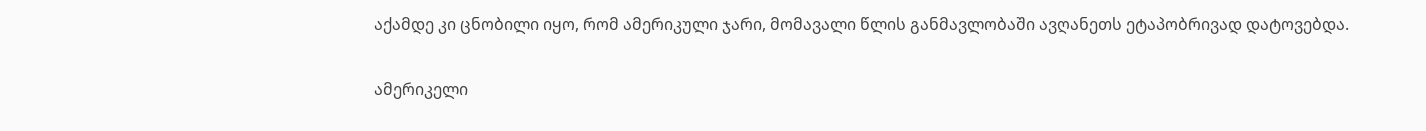აქამდე კი ცნობილი იყო, რომ ამერიკული ჯარი, მომავალი წლის განმავლობაში ავღანეთს ეტაპობრივად დატოვებდა.

ამერიკელი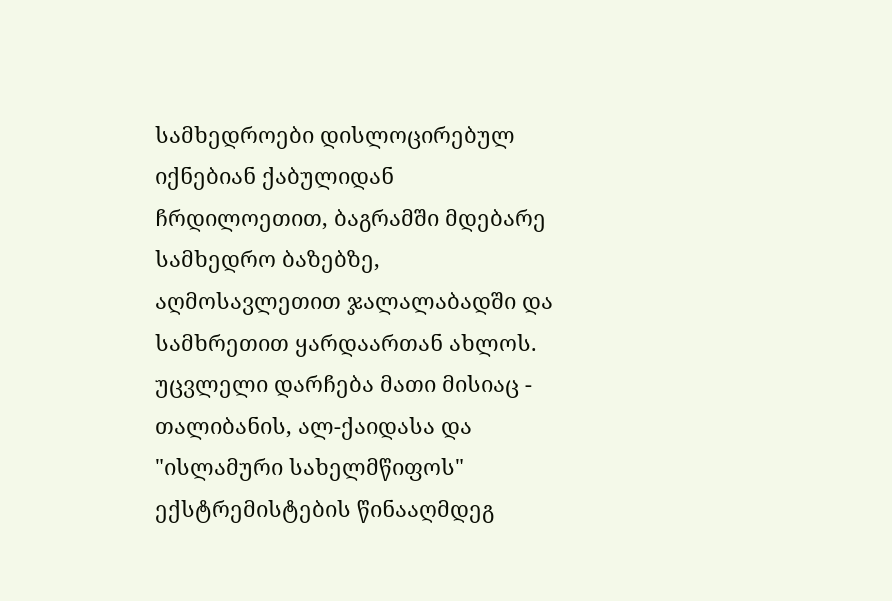სამხედროები დისლოცირებულ იქნებიან ქაბულიდან ჩრდილოეთით, ბაგრამში მდებარე სამხედრო ბაზებზე, აღმოსავლეთით ჯალალაბადში და სამხრეთით ყარდაართან ახლოს. უცვლელი დარჩება მათი მისიაც - თალიბანის, ალ-ქაიდასა და "ისლამური სახელმწიფოს" ექსტრემისტების წინააღმდეგ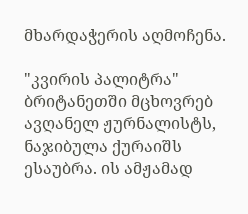მხარდაჭერის აღმოჩენა.

"კვირის პალიტრა" ბრიტანეთში მცხოვრებ ავღანელ ჟურნალისტს, ნაჯიბულა ქურაიშს ესაუბრა. ის ამჟამად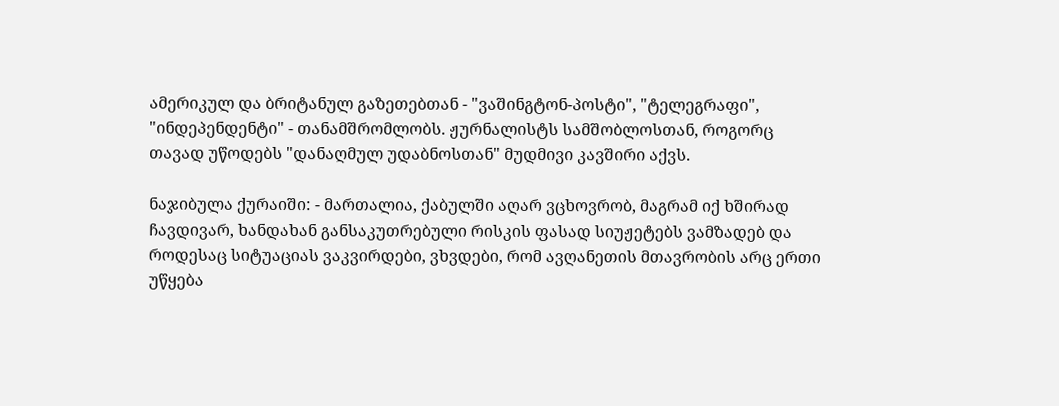ამერიკულ და ბრიტანულ გაზეთებთან - "ვაშინგტონ-პოსტი", "ტელეგრაფი", "ინდეპენდენტი" - თანამშრომლობს. ჟურნალისტს სამშობლოსთან, როგორც თავად უწოდებს "დანაღმულ უდაბნოსთან" მუდმივი კავშირი აქვს.

ნაჯიბულა ქურაიში: - მართალია, ქაბულში აღარ ვცხოვრობ, მაგრამ იქ ხშირად ჩავდივარ, ხანდახან განსაკუთრებული რისკის ფასად სიუჟეტებს ვამზადებ და როდესაც სიტუაციას ვაკვირდები, ვხვდები, რომ ავღანეთის მთავრობის არც ერთი უწყება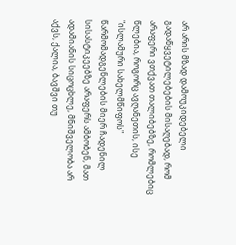არ არის მზად დამოუკიდებელი გადაწყვეტილებების მისაღებად, რომ არაფერი ვთქვათ თალიბებზე, რომლებიც წლებია, როგორც ავღანეთის, ისე "ისლამური სახელმწიფოს" წარმომადგენლების მიერ ჩადენილ სისასტიკეებზე არაფერს ამბობენ, მათ ადამიანის სიცოცხლე, მნიშველობა არ აქვს, ქალია, ბავშვი თუ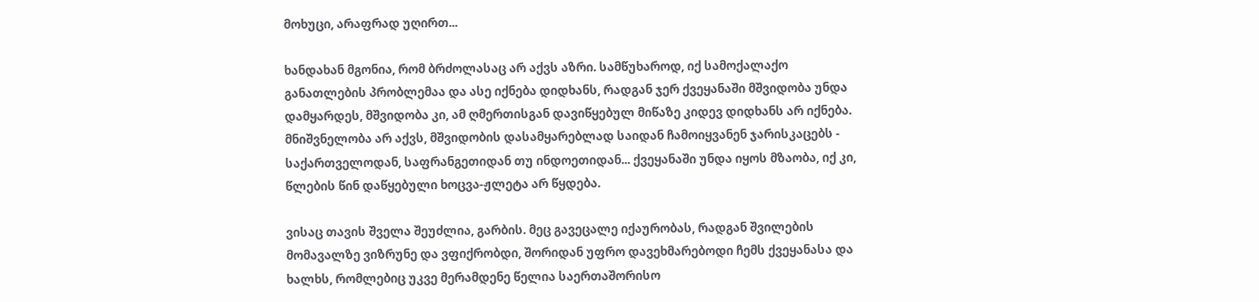მოხუცი, არაფრად უღირთ...

ხანდახან მგონია, რომ ბრძოლასაც არ აქვს აზრი. სამწუხაროდ, იქ სამოქალაქო განათლების პრობლემაა და ასე იქნება დიდხანს, რადგან ჯერ ქვეყანაში მშვიდობა უნდა დამყარდეს, მშვიდობა კი, ამ ღმერთისგან დავიწყებულ მიწაზე კიდევ დიდხანს არ იქნება. მნიშვნელობა არ აქვს, მშვიდობის დასამყარებლად საიდან ჩამოიყვანენ ჯარისკაცებს - საქართველოდან, საფრანგეთიდან თუ ინდოეთიდან... ქვეყანაში უნდა იყოს მზაობა, იქ კი, წლების წინ დაწყებული ხოცვა-ჟლეტა არ წყდება.

ვისაც თავის შველა შეუძლია, გარბის. მეც გავეცალე იქაურობას, რადგან შვილების მომავალზე ვიზრუნე და ვფიქრობდი, შორიდან უფრო დავეხმარებოდი ჩემს ქვეყანასა და ხალხს, რომლებიც უკვე მერამდენე წელია საერთაშორისო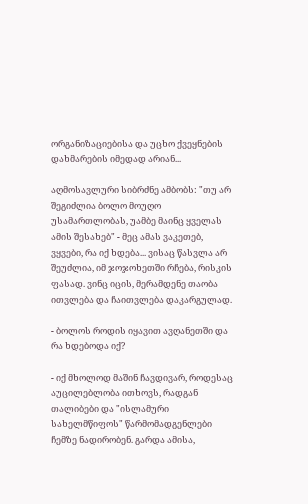ორგანიზაციებისა და უცხო ქვეყნების დახმარების იმედად არიან...

აღმოსავლური სიბრძნე ამბობს: "თუ არ შეგიძლია ბოლო მოუღო უსამართლობას, უამბე მაინც ყველას ამის შესახებ" - მეც ამას ვაკეთებ, ვყვები, რა იქ ხდება... ვისაც წასვლა არ შეუძლია, იმ ჯოჯოხეთში რჩება, რისკის ფასად. ვინც იცის, მერამდენე თაობა ითვლება და ჩაითვლება დაკარგულად.

- ბოლოს როდის იყავით ავღანეთში და რა ხდებოდა იქ?

- იქ მხოლოდ მაშინ ჩავდივარ, როდესაც აუცილებლობა ითხოვს, რადგან თალიბები და "ისლამური სახელმწიფოს" წარმომადგენლები ჩემზე ნადირობენ. გარდა ამისა,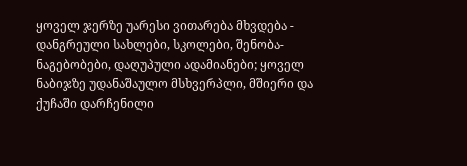ყოველ ჯერზე უარესი ვითარება მხვდება - დანგრეული სახლები, სკოლები, შენობა-ნაგებობები, დაღუპული ადამიანები; ყოველ ნაბიჯზე უდანაშაულო მსხვერპლი, მშიერი და ქუჩაში დარჩენილი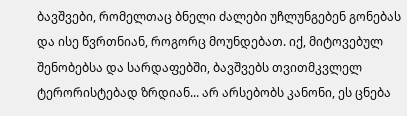ბავშვები, რომელთაც ბნელი ძალები უჩლუნგებენ გონებას და ისე წვრთნიან, როგორც მოუნდებათ. იქ, მიტოვებულ შენობებსა და სარდაფებში, ბავშვებს თვითმკვლელ ტერორისტებად ზრდიან... არ არსებობს კანონი, ეს ცნება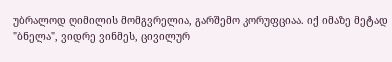უბრალოდ ღიმილის მომგვრელია, გარშემო კორუფციაა. იქ იმაზე მეტად "ბნელა", ვიდრე ვინმეს, ცივილურ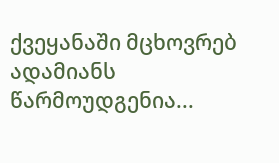ქვეყანაში მცხოვრებ ადამიანს წარმოუდგენია...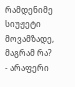რამდენიმე სიუჟეტი მოვამზადე, მაგრამ რა? - არაფერი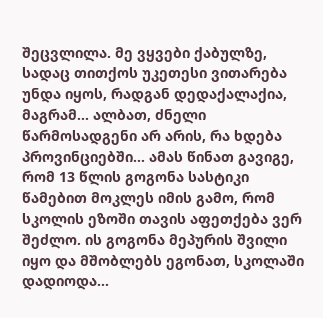შეცვლილა. მე ვყვები ქაბულზე, სადაც თითქოს უკეთესი ვითარება უნდა იყოს, რადგან დედაქალაქია, მაგრამ... ალბათ, ძნელი წარმოსადგენი არ არის, რა ხდება პროვინციებში... ამას წინათ გავიგე, რომ 13 წლის გოგონა სასტიკი წამებით მოკლეს იმის გამო, რომ სკოლის ეზოში თავის აფეთქება ვერ შეძლო. ის გოგონა მეპურის შვილი იყო და მშობლებს ეგონათ, სკოლაში დადიოდა...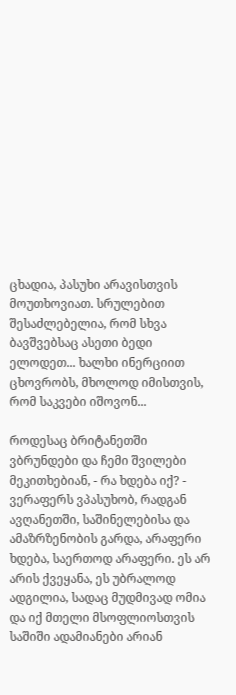ცხადია, პასუხი არავისთვის მოუთხოვიათ. სრულებით შესაძლებელია, რომ სხვა ბავშვებსაც ასეთი ბედი ელოდეთ... ხალხი ინერციით ცხოვრობს, მხოლოდ იმისთვის, რომ საკვები იშოვონ...

როდესაც ბრიტანეთში ვბრუნდები და ჩემი შვილები მეკითხებიან, - რა ხდება იქ? - ვერაფერს ვპასუხობ, რადგან ავღანეთში, საშინელებისა და ამაზრზენობის გარდა, არაფერი ხდება, საერთოდ არაფერი. ეს არ არის ქვეყანა, ეს უბრალოდ ადგილია, სადაც მუდმივად ომია და იქ მთელი მსოფლიოსთვის საშიში ადამიანები არიან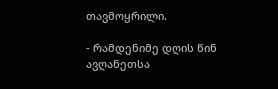თავმოყრილი.

- რამდენიმე დღის წინ ავღანეთსა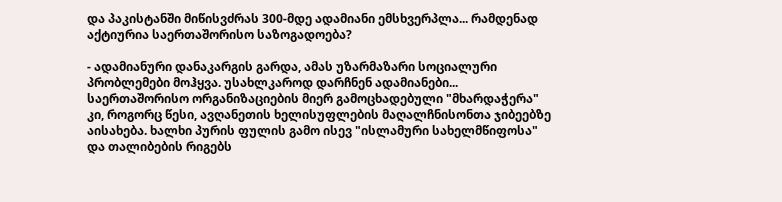და პაკისტანში მიწისვძრას 300-მდე ადამიანი ემსხვერპლა... რამდენად აქტიურია საერთაშორისო საზოგადოება?

- ადამიანური დანაკარგის გარდა, ამას უზარმაზარი სოციალური პრობლემები მოჰყვა. უსახლკაროდ დარჩნენ ადამიანები... საერთაშორისო ორგანიზაციების მიერ გამოცხადებული "მხარდაჭერა" კი, როგორც წესი, ავღანეთის ხელისუფლების მაღალჩნისონთა ჯიბეებზე აისახება. ხალხი პურის ფულის გამო ისევ "ისლამური სახელმწიფოსა" და თალიბების რიგებს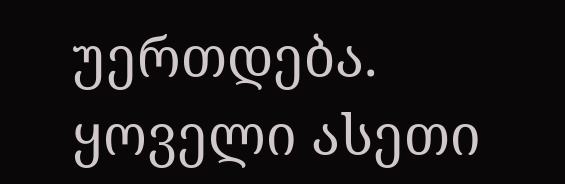უერთდება. ყოველი ასეთი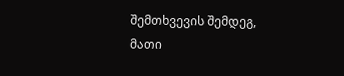შემთხვევის შემდეგ, მათი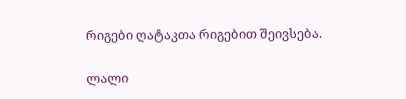რიგები ღატაკთა რიგებით შეივსება.

ლალი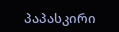პაპასკირი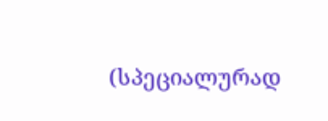(სპეციალურად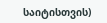საიტისთვის)